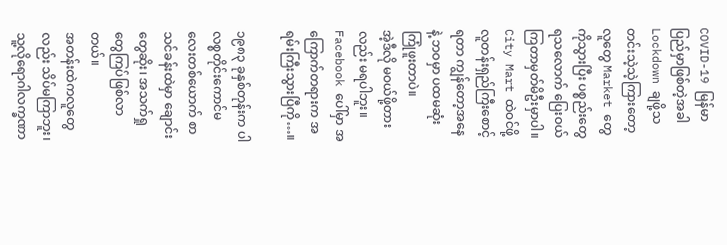COVID-19 မြန်မာပြည်မှာဖြစ်တဲ့အခါ Lockdown ချဖို့သတင်းသဲ့သဲ့ကြားတော့ လူတွေ Market တွေကိုသွားပြီး ပစ္စည်းတွေရသလောက် ပြေးဝယ်ကြတာမှတ်မိဦးမှာပါ။
City Mart ထဲဝင်ဖို့ လူတန်းရှည်ကြီးစောင့်ရတာ ကျွန်တော့အနေနဲ့ ဘဝမှာ ပထမဆုံးကြုံဖူးတာပဲ။
အဲ့ဒီလို မဝယ်ဖို့တားလည်း မရပါဘူး။ Facebook ပေါ်မှာ အကြောက်တရားက အရမ်းကြီးသွားပြီကို…။

၁၉၈၃ ခုနှစ်တုန်းက ပါလစ္စတိုင်းကောင်မလေးတစ်ယောက် စာသင်ခန်းထဲမှာ ချောင်းတွေဆိုး၊ အသက်ရှုတွေကြပ်ဖြစ်လာတယ်။
အတန်းထဲကလူတွေလည်း သိပ်မကြာဘူး၊ သူ့လိုရောဂါလက္ခဏာ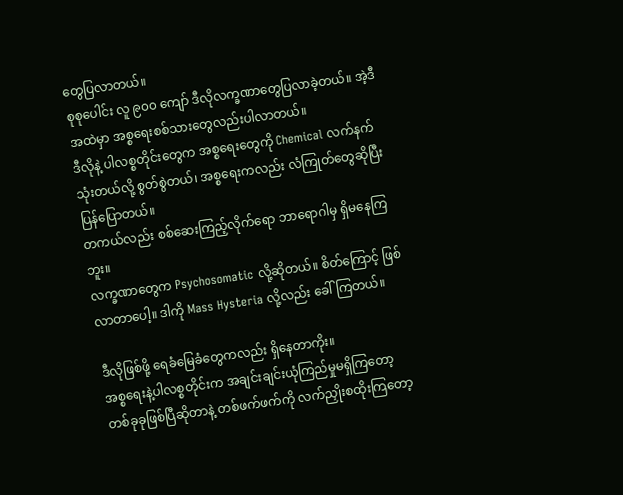တွေပြလာတယ်။
စုစုပေါင်း လူ ၉၀၀ ကျော် ဒီလိုလက္ခဏာတွေပြလာခဲ့တယ်။ အဲ့ဒီအထဲမှာ အစ္စရေးစစ်သားတွေလည်းပါလာတယ်။
ဒီလိုနဲ့ ပါလစ္စတိုင်းတွေက အစ္စရေးတွေကို Chemical လက်နက်သုံးတယ်လို့ စွတ်စွဲတယ်၊ အစ္စရေးကလည်း လံကြုတ်တွေဆိုပြီး ပြန်ပြောတယ်။
တကယ်လည်း စစ်ဆေးကြည့်လိုက်ရော ဘာရောဂါမှ ရှိမနေကြဘူး။
လက္ခဏာတွေက Psychosomatic လို့ဆိုတယ်။ စိတ်ကြောင့် ဖြစ်လာတာပေါ့။ ဒါကို Mass Hysteria လို့လည်း ခေါ်ကြတယ်။

ဒီလိုဖြစ်ဖို့ ရေခံမြေခံတွေကလည်း ရှိနေတာကိုး။
အစ္စရေးနဲ့ပါလစ္စတိုင်းက အချင်းချင်းယုံကြည်မှုမရှိကြတော့ တစ်ခုခုဖြစ်ပြီဆိုတာနဲ့ တစ်ဖက်ဖက်ကို လက်ညှိုးစထိုးကြတော့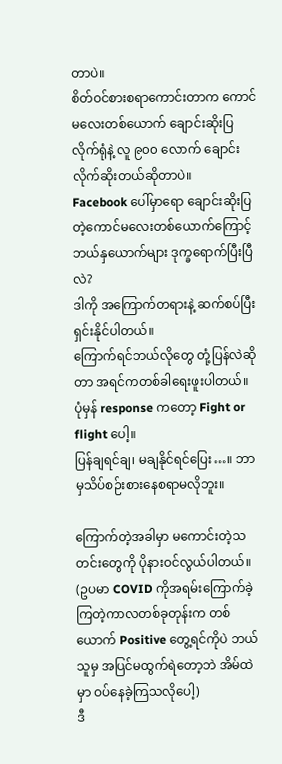တာပဲ။
စိတ်ဝင်စားစရာကောင်းတာက ကောင်မလေးတစ်ယောက် ချောင်းဆိုးပြလိုက်ရုံနဲ့ လူ ၉၀၀ လောက် ချောင်းလိုက်ဆိုးတယ်ဆိုတာပဲ။
Facebook ပေါ်မှာရော ချောင်းဆိုးပြတဲ့ကောင်မလေးတစ်ယောက်ကြောင့် ဘယ်နှယောက်များ ဒုက္ခရောက်ပြီးပြီလဲ?
ဒါကို အကြောက်တရားနဲ့ ဆက်စပ်ပြီး ရှင်းနိုင်ပါတယ်။
ကြောက်ရင်ဘယ်လိုတွေ တုံ့ပြန်လဲဆိုတာ အရင်ကတစ်ခါရေးဖူးပါတယ်။
ပုံမှန် response ကတော့ Fight or flight ပေါ့။
ပြန်ချရင်ချ၊ မချနိုင်ရင်ပြေး…။ ဘာမှသိပ်စဉ်းစားနေစရာမလိုဘူး။

ကြောက်တဲ့အခါမှာ မကောင်းတဲ့သတင်းတွေကို ပိုနားဝင်လွယ်ပါတယ်။ (ဥပမာ COVID ကိုအရမ်းကြောက်ခဲ့ကြတဲ့ကာလတစ်ခုတုန်းက တစ်ယောက် Positive တွေ့ရင်ကိုပဲ ဘယ်သူမှ အပြင်မထွက်ရဲတော့ဘဲ အိမ်ထဲမှာ ဝပ်နေခဲ့ကြသလိုပေါ့)
ဒီ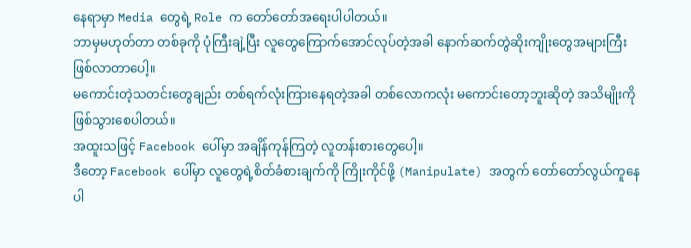နေရာမှာ Media တွေရဲ့ Role က တော်တော်အရေးပါပါတယ်။
ဘာမှမဟုတ်တာ တစ်ခုကို ပုံကြီးချဲ့ပြီး လူတွေကြောက်အောင်လုပ်တဲ့အခါ နောက်ဆက်တွဲဆိုးကျိုးတွေအများကြီး ဖြစ်လာတာပေါ့။
မကောင်းတဲ့သတင်းတွေချည်း တစ်ရက်လုံးကြားနေရတဲ့အခါ တစ်လောကလုံး မကောင်းတော့ဘူးဆိုတဲ့ အသိမျိုးကို ဖြစ်သွားစေပါတယ်။
အထူးသဖြင့် Facebook ပေါ်မှာ အချိန်ကုန်ကြတဲ့ လူတန်းစားတွေပေါ့။
ဒီတော့ Facebook ပေါ်မှာ လူတွေရဲ့စိတ်ခံစားချက်ကို ကြိုးကိုင်ဖို့ (Manipulate) အတွက် တော်တော်လွယ်ကူနေပါ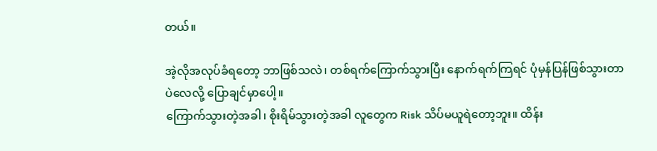တယ်။

အဲ့လိုအလုပ်ခံရတော့ ဘာဖြစ်သလဲ၊ တစ်ရက်ကြောက်သွားပြီး နောက်ရက်ကြရင် ပုံမှန်ပြန်ဖြစ်သွားတာပဲလေလို့ ပြောချင်မှာပေါ့။
ကြောက်သွားတဲ့အခါ၊ စိုးရိမ်သွားတဲ့အခါ လူတွေက Risk သိပ်မယူရဲတော့ဘူး။ ထိန်း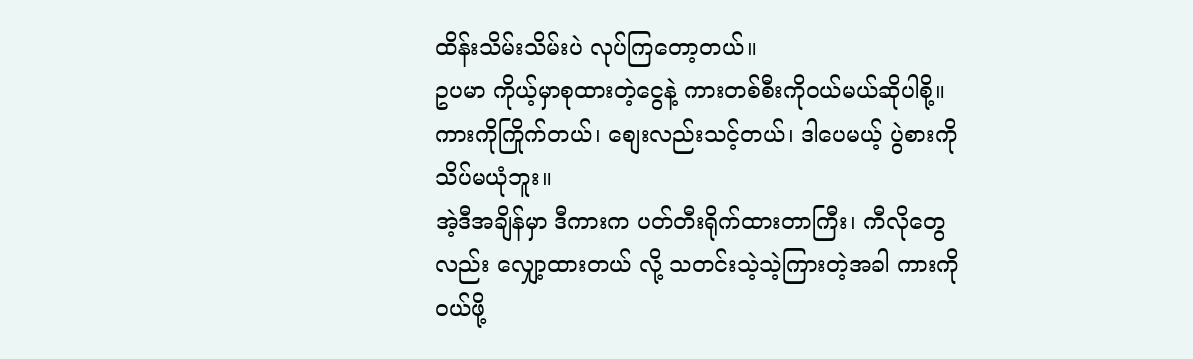ထိန်းသိမ်းသိမ်းပဲ လုပ်ကြတော့တယ်။
ဥပမာ ကိုယ့်မှာစုထားတဲ့ငွေနဲ့ ကားတစ်စီးကိုဝယ်မယ်ဆိုပါစို့။
ကားကိုကြိုက်တယ်၊ စျေးလည်းသင့်တယ်၊ ဒါပေမယ့် ပွဲစားကို သိပ်မယုံဘူး။
အဲ့ဒီအချိန်မှာ ဒီကားက ပတ်တီးရိုက်ထားတာကြီး၊ ကီလိုတွေလည်း လျှော့ထားတယ် လို့ သတင်းသဲ့သဲ့ကြားတဲ့အခါ ကားကိုဝယ်ဖို့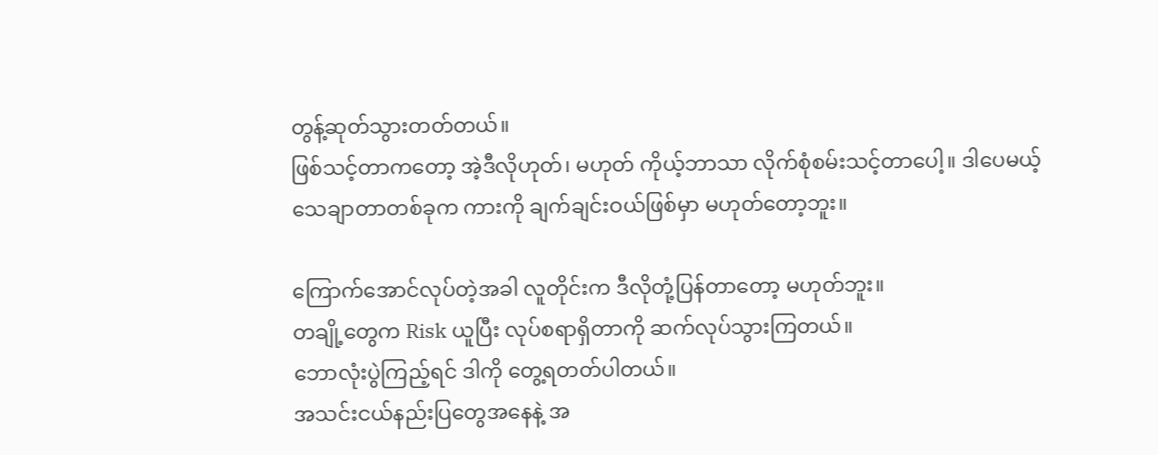တွန့်ဆုတ်သွားတတ်တယ်။
ဖြစ်သင့်တာကတော့ အဲ့ဒီလိုဟုတ်၊ မဟုတ် ကိုယ့်ဘာသာ လိုက်စုံစမ်းသင့်တာပေါ့။ ဒါပေမယ့် သေချာတာတစ်ခုက ကားကို ချက်ချင်းဝယ်ဖြစ်မှာ မဟုတ်တော့ဘူး။

ကြောက်အောင်လုပ်တဲ့အခါ လူတိုင်းက ဒီလိုတုံ့ပြန်တာတော့ မဟုတ်ဘူး။
တချို့တွေက Risk ယူပြီး လုပ်စရာရှိတာကို ဆက်လုပ်သွားကြတယ်။
ဘောလုံးပွဲကြည့်ရင် ဒါကို တွေ့ရတတ်ပါတယ်။
အသင်းငယ်နည်းပြတွေအနေနဲ့ အ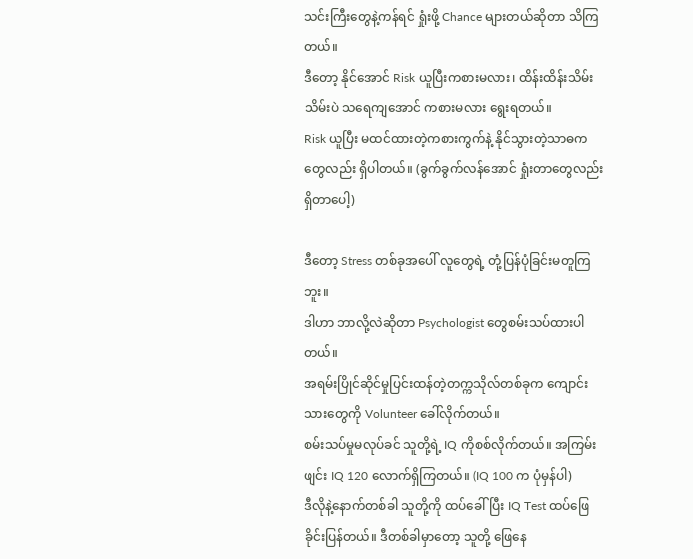သင်းကြီးတွေနဲ့ကန်ရင် ရှုံးဖို့ Chance များတယ်ဆိုတာ သိကြတယ်။
ဒီတော့ နိုင်အောင် Risk ယူပြီးကစားမလား၊ ထိန်းထိန်းသိမ်းသိမ်းပဲ သရေကျအောင် ကစားမလား ရွေးရတယ်။
Risk ယူပြီး မထင်ထားတဲ့ကစားကွက်နဲ့ နိုင်သွားတဲ့သာဓကတွေလည်း ရှိပါတယ်။ (ခွက်ခွက်လန်အောင် ရှုံးတာတွေလည်း ရှိတာပေါ့)

ဒီတော့ Stress တစ်ခုအပေါ် လူတွေရဲ့ တုံ့ပြန်ပုံခြင်းမတူကြဘူး။
ဒါဟာ ဘာလို့လဲဆိုတာ Psychologist တွေစမ်းသပ်ထားပါတယ်။
အရမ်းပြိုင်ဆိုင်မှုပြင်းထန်တဲ့တက္ကသိုလ်တစ်ခုက ကျောင်းသားတွေကို Volunteer ခေါ်လိုက်တယ်။
စမ်းသပ်မှုမလုပ်ခင် သူတို့ရဲ့ IQ ကိုစစ်လိုက်တယ်။ အကြမ်းဖျင်း IQ 120 လောက်ရှိကြတယ်။ (IQ 100 က ပုံမှန်ပါ)
ဒီလိုနဲ့နောက်တစ်ခါ သူတို့ကို ထပ်ခေါ်ပြီး IQ Test ထပ်ဖြေခိုင်းပြန်တယ်။ ဒီတစ်ခါမှာတော့ သူတို့ ဖြေနေ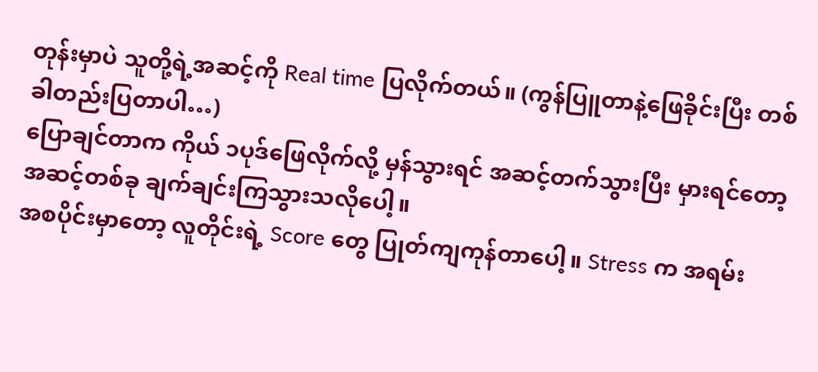တုန်းမှာပဲ သူတို့ရဲ့အဆင့်ကို Real time ပြလိုက်တယ်။ (ကွန်ပြူတာနဲ့ဖြေခိုင်းပြီး တစ်ခါတည်းပြတာပါ…)
ပြောချင်တာက ကိုယ် ၁ပုဒ်ဖြေလိုက်လို့ မှန်သွားရင် အဆင့်တက်သွားပြီး မှားရင်တော့ အဆင့်တစ်ခု ချက်ချင်းကြသွားသလိုပေါ့။
အစပိုင်းမှာတော့ လူတိုင်းရဲ့ Score တွေ ပြုတ်ကျကုန်တာပေါ့။ Stress က အရမ်း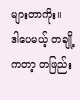များတာကိုး။
ဒါပေမယ့် တချို့ကတာ့ တဖြည်း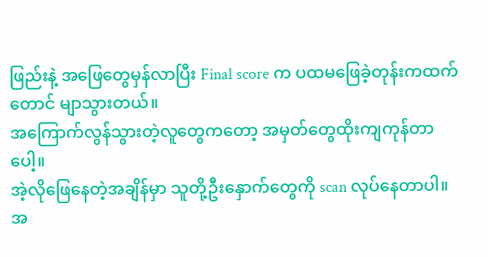ဖြည်းနဲ့ အဖြေတွေမှန်လာပြီး Final score က ပထမဖြေခဲ့တုန်းကထက်တောင် မျာသွားတယ်။
အကြောက်လွန်သွားတဲ့လူတွေကတော့ အမှတ်တွေထိုးကျကုန်တာပေါ့။
အဲ့လိုဖြေနေတဲ့အချိန်မှာ သူတို့ဦးနှောက်တွေကို scan လုပ်နေတာပါ။
အ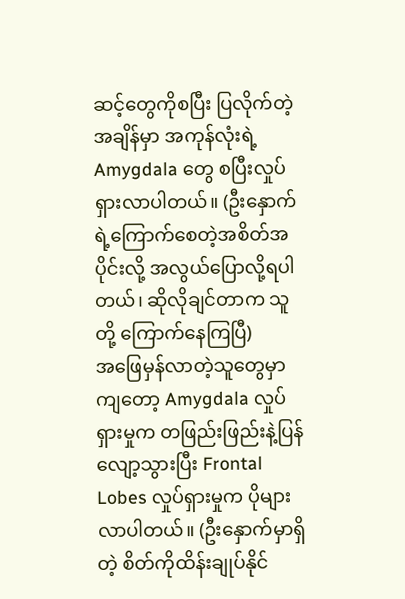ဆင့်တွေကိုစပြီး ပြလိုက်တဲ့အချိန်မှာ အကုန်လုံးရဲ့ Amygdala တွေ စပြီးလှုပ်ရှားလာပါတယ်။ (ဦးနှောက်ရဲ့ကြောက်စေတဲ့အစိတ်အပိုင်းလို့ အလွယ်ပြောလို့ရပါတယ်၊ ဆိုလိုချင်တာက သူတို့ ကြောက်နေကြပြီ)
အဖြေမှန်လာတဲ့သူတွေမှာကျတော့ Amygdala လှုပ်ရှားမှုက တဖြည်းဖြည်းနဲ့ပြန်လျော့သွားပြီး Frontal Lobes လှုပ်ရှားမှုက ပိုများလာပါတယ်။ (ဦးနှောက်မှာရှိတဲ့ စိတ်ကိုထိန်းချုပ်နိုင်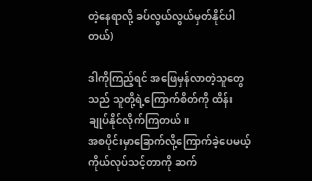တဲ့နေရာလို့ ခပ်လွယ်လွယ်မှတ်နိုင်ပါတယ်)

ဒါကိုကြည့်ရင် အဖြေမှန်လာတဲ့သူတွေသည် သူတို့ရဲ့ကြောက်စိတ်ကို ထိန်းချုပ်နိုင်လိုက်ကြတယ်။
အစပိုင်းမှာခြောက်လို့ကြောက်ခဲ့ပေမယ့် ကိုယ်လုပ်သင့်တာကို ဆက်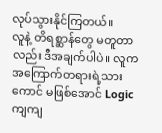လုပ်သွားနိုင်ကြတယ်။
လူနဲ့ တိရစ္ဆာန်တွေ မတူတာလည်း ဒီအချက်ပါပဲ။ လူက အကြောက်တရားရဲ့သားကောင် မဖြစ်အောင် Logic ကျကျ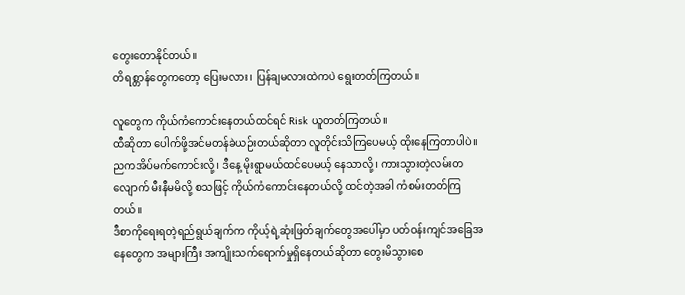တွေးတောနိုင်တယ်။
တိရစ္တာန်တွေကတော့ ပြေးမလား၊ ပြန်ချမလားထဲကပဲ ရွေးတတ်ကြတယ်။

လူတွေက ကိုယ်ကံကောင်းနေတယ်ထင်ရင် Risk ယူတတ်ကြတယ်။
ထီဆိုတာ ပေါက်ဖို့အင်မတန်ခဲယဉ်းတယ်ဆိုတာ လူတိုင်းသိကြပေမယ့် ထိုးနေကြတာပါပဲ။
ညကအိပ်မက်ကောင်းလို့၊ ဒီနေ့ မိုးရွာမယ်ထင်ပေမယ့် နေသာလို့၊ ကားသွားတဲ့လမ်းတလျောက် မီးနီမမိလို့ စသဖြင့် ကိုယ်ကံကောင်းနေတယ်လို့ ထင်တဲ့အခါ ကံစမ်းတတ်ကြတယ်။
ဒီစာကိုရေးရတဲ့ရည်ရွယ်ချက်က ကိုယ့်ရဲ့ဆုံးဖြတ်ချက်တွေအပေါ်မှာ ပတ်ဝန်းကျင်အခြေအနေတွေက အများကြီး အကျိုးသက်ရောက်မှုရှိနေတယ်ဆိုတာ တွေးမိသွားစေ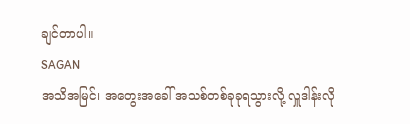ချင်တာပါ။
SAGAN
အသိအမြင်၊ အတွေးအခေါ် အသစ်တစ်ခုခုရသွားလို့ လှူဒါန်းလို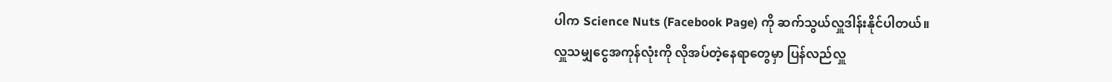ပါက Science Nuts (Facebook Page) ကို ဆက်သွယ်လှူဒါန်းနိုင်ပါတယ်။
လှူသမျှငွေအကုန်လုံးကို လိုအပ်တဲ့နေရာတွေမှာ ပြန်လည်လှူ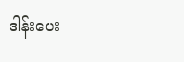ဒါန်းပေး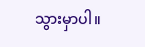သွားမှာပါ။